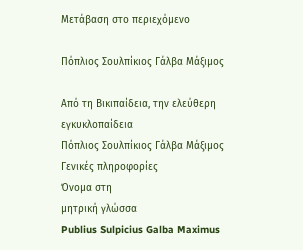Μετάβαση στο περιεχόμενο

Πόπλιος Σουλπίκιος Γάλβα Μάξιμος

Από τη Βικιπαίδεια, την ελεύθερη εγκυκλοπαίδεια
Πόπλιος Σουλπίκιος Γάλβα Μάξιμος
Γενικές πληροφορίες
Όνομα στη
μητρική γλώσσα
Publius Sulpicius Galba Maximus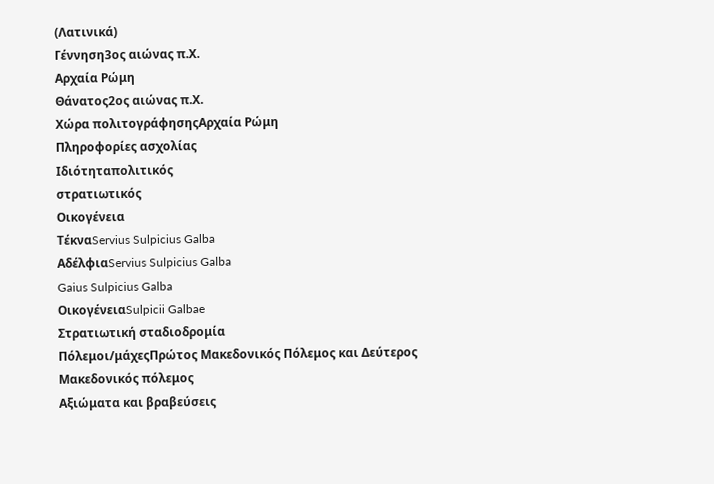(Λατινικά)
Γέννηση3ος αιώνας π.Χ.
Αρχαία Ρώμη
Θάνατος2ος αιώνας π.Χ.
Χώρα πολιτογράφησηςΑρχαία Ρώμη
Πληροφορίες ασχολίας
Ιδιότηταπολιτικός
στρατιωτικός
Οικογένεια
ΤέκναServius Sulpicius Galba
ΑδέλφιαServius Sulpicius Galba
Gaius Sulpicius Galba
ΟικογένειαSulpicii Galbae
Στρατιωτική σταδιοδρομία
Πόλεμοι/μάχεςΠρώτος Μακεδονικός Πόλεμος και Δεύτερος Μακεδονικός πόλεμος
Αξιώματα και βραβεύσεις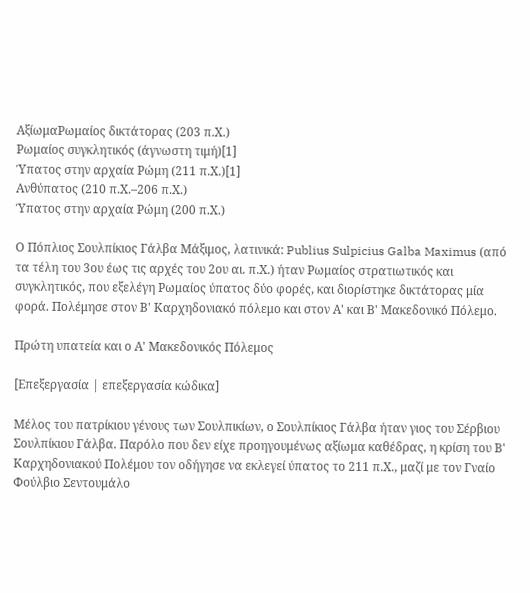ΑξίωμαΡωμαίος δικτάτορας (203 π.Χ.)
Ρωμαίος συγκλητικός (άγνωστη τιμή)[1]
Ύπατος στην αρχαία Ρώμη (211 π.Χ.)[1]
Ανθύπατος (210 π.Χ.–206 π.Χ.)
Ύπατος στην αρχαία Ρώμη (200 π.Χ.)

Ο Πόπλιος Σουλπίκιος Γάλβα Μάξιμος, λατινικά: Publius Sulpicius Galba Maximus (από τα τέλη του 3ου έως τις αρχές του 2ου αι. π.Χ.) ήταν Ρωμαίος στρατιωτικός και συγκλητικός, που εξελέγη Ρωμαίος ύπατος δύο φορές, και διορίστηκε δικτάτορας μία φορά. Πολέμησε στον Β' Καρχηδονιακό πόλεμο και στον Α' και Β' Μακεδονικό Πόλεμο.

Πρώτη υπατεία και ο Α' Μακεδονικός Πόλεμος

[Επεξεργασία | επεξεργασία κώδικα]

Μέλος του πατρίκιου γένους των Σουλπικίων, ο Σουλπίκιος Γάλβα ήταν γιος του Σέρβιου Σουλπίκιου Γάλβα. Παρόλο που δεν είχε προηγουμένως αξίωμα καθέδρας, η κρίση του Β' Καρχηδονιακού Πολέμου τον οδήγησε να εκλεγεί ύπατος το 211 π.Χ., μαζί με τον Γναίο Φούλβιο Σεντουμάλο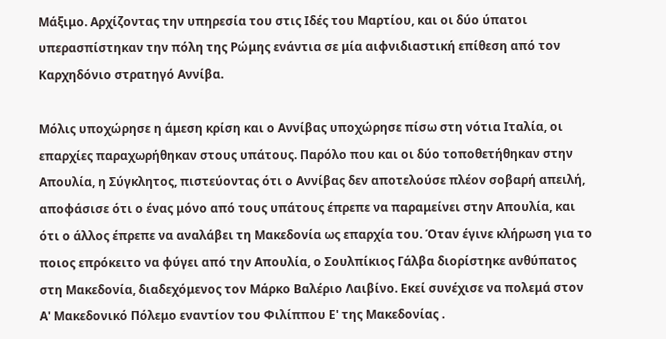Μάξιμο. Αρχίζοντας την υπηρεσία του στις Ιδές του Μαρτίου, και οι δύο ύπατοι υπερασπίστηκαν την πόλη της Ρώμης ενάντια σε μία αιφνιδιαστική επίθεση από τον Καρχηδόνιο στρατηγό Αννίβα.

Μόλις υποχώρησε η άμεση κρίση και ο Αννίβας υποχώρησε πίσω στη νότια Ιταλία, οι επαρχίες παραχωρήθηκαν στους υπάτους. Παρόλο που και οι δύο τοποθετήθηκαν στην Απουλία, η Σύγκλητος, πιστεύοντας ότι ο Αννίβας δεν αποτελούσε πλέον σοβαρή απειλή, αποφάσισε ότι ο ένας μόνο από τους υπάτους έπρεπε να παραμείνει στην Απουλία, και ότι ο άλλος έπρεπε να αναλάβει τη Μακεδονία ως επαρχία του. Όταν έγινε κλήρωση για το ποιος επρόκειτο να φύγει από την Απουλία, ο Σουλπίκιος Γάλβα διορίστηκε ανθύπατος στη Μακεδονία, διαδεχόμενος τον Mάρκο Βαλέριο Λαιβίνο. Εκεί συνέχισε να πολεμά στον Α' Μακεδονικό Πόλεμο εναντίον του Φιλίππου Ε' της Μακεδονίας .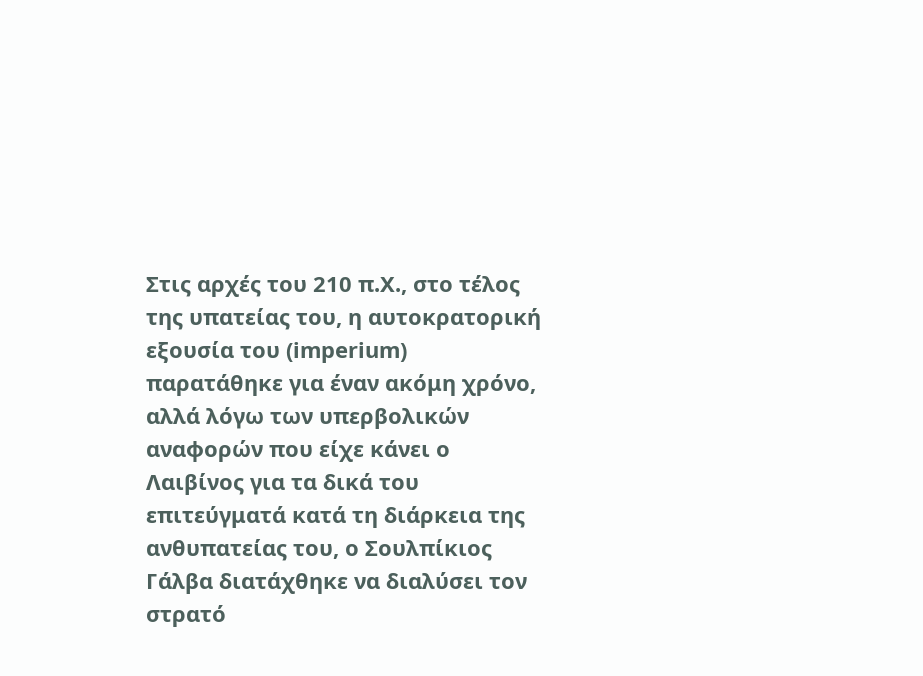Στις αρχές του 210 π.Χ., στο τέλος της υπατείας του, η αυτοκρατορική εξουσία του (imperium) παρατάθηκε για έναν ακόμη χρόνο, αλλά λόγω των υπερβολικών αναφορών που είχε κάνει ο Λαιβίνος για τα δικά του επιτεύγματά κατά τη διάρκεια της ανθυπατείας του, ο Σουλπίκιος Γάλβα διατάχθηκε να διαλύσει τον στρατό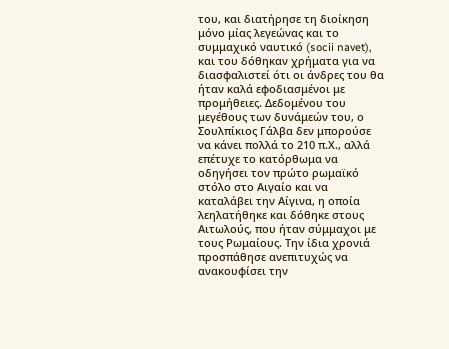του, και διατήρησε τη διοίκηση μόνο μίας λεγεώνας και το συμμαχικό ναυτικό (socii navet), και του δόθηκαν χρήματα για να διασφαλιστεί ότι οι άνδρες του θα ήταν καλά εφοδιασμένοι με προμήθειες. Δεδομένου του μεγέθους των δυνάμεών του, ο Σουλπίκιος Γάλβα δεν μπορούσε να κάνει πολλά το 210 π.Χ., αλλά επέτυχε το κατόρθωμα να οδηγήσει τον πρώτο ρωμαϊκό στόλο στο Αιγαίο και να καταλάβει την Αίγινα, η οποία λεηλατήθηκε και δόθηκε στους Αιτωλούς, που ήταν σύμμαχοι με τους Ρωμαίους. Την ίδια χρονιά προσπάθησε ανεπιτυχώς να ανακουφίσει την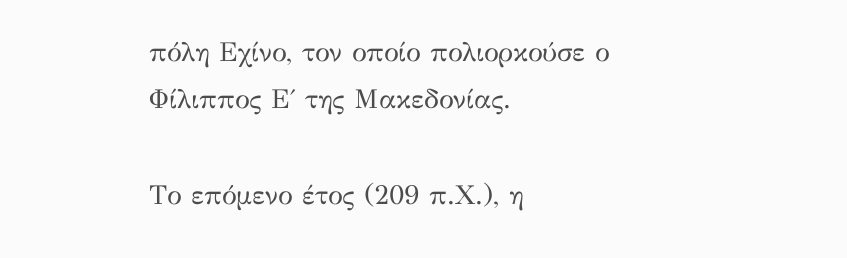πόλη Εχίνο, τον οποίο πολιορκούσε ο Φίλιππος Ε΄ της Μακεδονίας.

Το επόμενο έτος (209 π.Χ.), η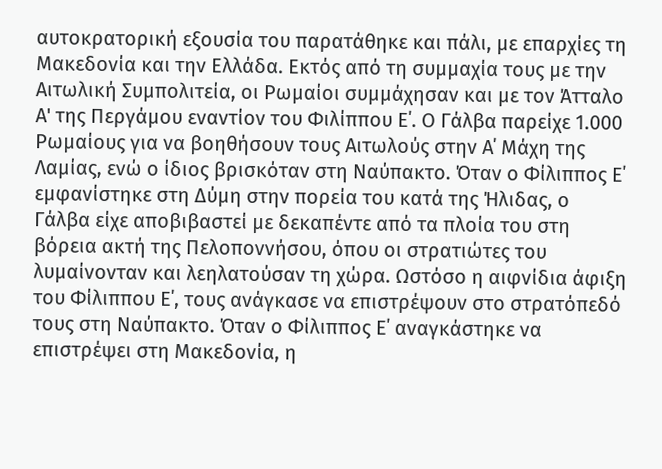αυτοκρατορική εξουσία του παρατάθηκε και πάλι, με επαρχίες τη Μακεδονία και την Ελλάδα. Εκτός από τη συμμαχία τους με την Αιτωλική Συμπολιτεία, οι Ρωμαίοι συμμάχησαν και με τον Άτταλο Α' της Περγάμου εναντίον του Φιλίππου Ε΄. Ο Γάλβα παρείχε 1.000 Ρωμαίους για να βοηθήσουν τους Αιτωλούς στην Α΄ Μάχη της Λαμίας, ενώ ο ίδιος βρισκόταν στη Ναύπακτο. Όταν ο Φίλιππος Ε΄ εμφανίστηκε στη Δύμη στην πορεία του κατά της Ήλιδας, ο Γάλβα είχε αποβιβαστεί με δεκαπέντε από τα πλοία του στη βόρεια ακτή της Πελοποννήσου, όπου οι στρατιώτες του λυμαίνονταν και λεηλατούσαν τη χώρα. Ωστόσο η αιφνίδια άφιξη του Φίλιππου Ε΄, τους ανάγκασε να επιστρέψουν στο στρατόπεδό τους στη Ναύπακτο. Όταν ο Φίλιππος Ε΄ αναγκάστηκε να επιστρέψει στη Μακεδονία, η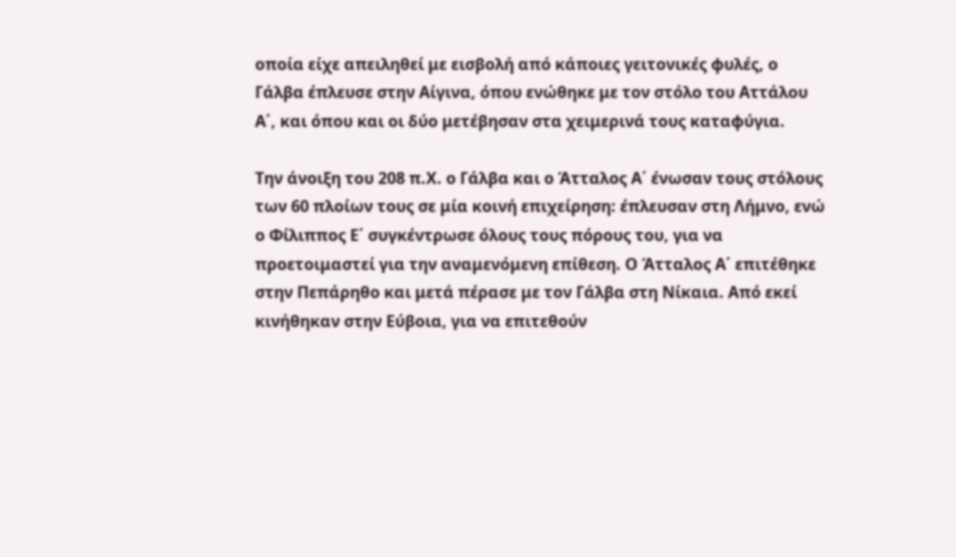οποία είχε απειληθεί με εισβολή από κάποιες γειτονικές φυλές, ο Γάλβα έπλευσε στην Αίγινα, όπου ενώθηκε με τον στόλο του Αττάλου Α΄, και όπου και οι δύο μετέβησαν στα χειμερινά τους καταφύγια.

Την άνοιξη του 208 π.Χ. ο Γάλβα και ο Άτταλος Α΄ ένωσαν τους στόλους των 60 πλοίων τους σε μία κοινή επιχείρηση: έπλευσαν στη Λήμνο, ενώ ο Φίλιππος Ε΄ συγκέντρωσε όλους τους πόρους του, για να προετοιμαστεί για την αναμενόμενη επίθεση. Ο Άτταλος Α΄ επιτέθηκε στην Πεπάρηθο και μετά πέρασε με τον Γάλβα στη Νίκαια. Από εκεί κινήθηκαν στην Εύβοια, για να επιτεθούν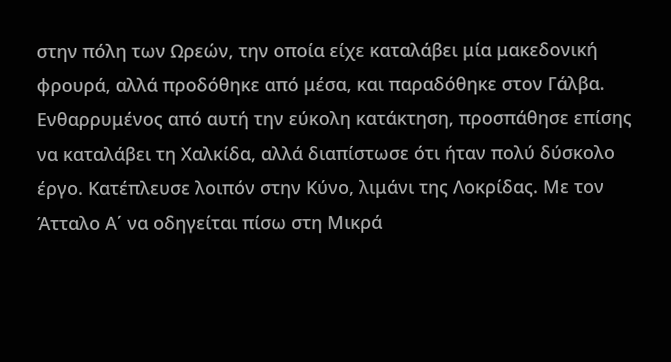στην πόλη των Ωρεών, την οποία είχε καταλάβει μία μακεδονική φρουρά, αλλά προδόθηκε από μέσα, και παραδόθηκε στον Γάλβα. Ενθαρρυμένος από αυτή την εύκολη κατάκτηση, προσπάθησε επίσης να καταλάβει τη Χαλκίδα, αλλά διαπίστωσε ότι ήταν πολύ δύσκολο έργο. Κατέπλευσε λοιπόν στην Κύνο, λιμάνι της Λοκρίδας. Με τον Άτταλο Α΄ να οδηγείται πίσω στη Μικρά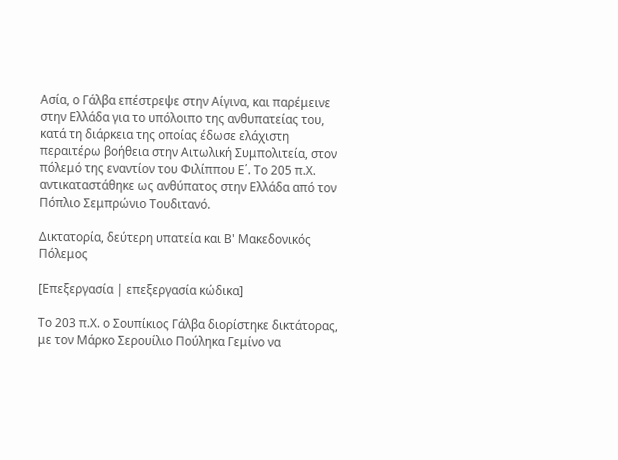Ασία, ο Γάλβα επέστρεψε στην Αίγινα, και παρέμεινε στην Ελλάδα για το υπόλοιπο της ανθυπατείας του, κατά τη διάρκεια της οποίας έδωσε ελάχιστη περαιτέρω βοήθεια στην Αιτωλική Συμπολιτεία, στον πόλεμό της εναντίον του Φιλίππου Ε΄. Το 205 π.Χ. αντικαταστάθηκε ως ανθύπατος στην Ελλάδα από τον Πόπλιο Σεμπρώνιο Τουδιτανό.

Δικτατορία, δεύτερη υπατεία και Β' Μακεδονικός Πόλεμος

[Επεξεργασία | επεξεργασία κώδικα]

Το 203 π.Χ. ο Σουπίκιος Γάλβα διορίστηκε δικτάτορας, με τον Mάρκο Σερουίλιο Πούληκα Γεμίνο να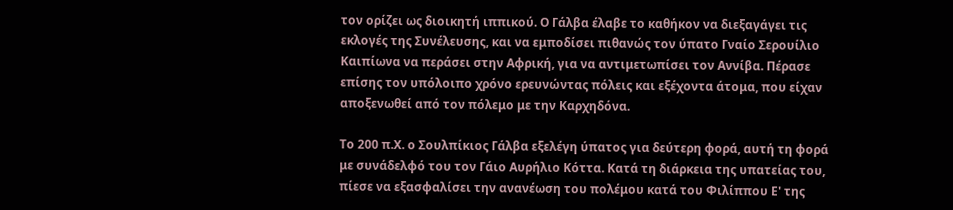τον ορίζει ως διοικητή ιππικού. Ο Γάλβα έλαβε το καθήκον να διεξαγάγει τις εκλογές της Συνέλευσης, και να εμποδίσει πιθανώς τον ύπατο Γναίο Σερουίλιο Καιπίωνα να περάσει στην Αφρική, για να αντιμετωπίσει τον Αννίβα. Πέρασε επίσης τον υπόλοιπο χρόνο ερευνώντας πόλεις και εξέχοντα άτομα, που είχαν αποξενωθεί από τον πόλεμο με την Καρχηδόνα.

Το 200 π.Χ. ο Σουλπίκιος Γάλβα εξελέγη ύπατος για δεύτερη φορά, αυτή τη φορά με συνάδελφό του τον Γάιο Αυρήλιο Κόττα. Κατά τη διάρκεια της υπατείας του, πίεσε να εξασφαλίσει την ανανέωση του πολέμου κατά του Φιλίππου Ε' της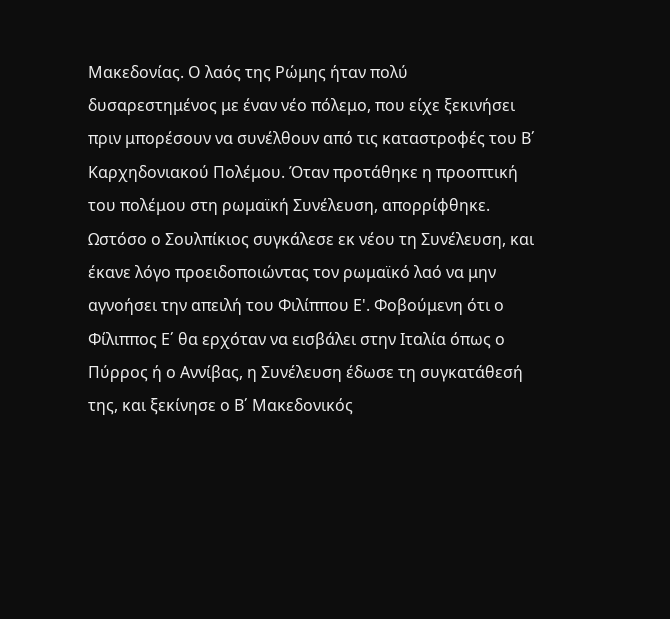Μακεδονίας. Ο λαός της Ρώμης ήταν πολύ δυσαρεστημένος με έναν νέο πόλεμο, που είχε ξεκινήσει πριν μπορέσουν να συνέλθουν από τις καταστροφές του Β΄ Καρχηδονιακού Πολέμου. Όταν προτάθηκε η προοπτική του πολέμου στη ρωμαϊκή Συνέλευση, απορρίφθηκε. Ωστόσο ο Σουλπίκιος συγκάλεσε εκ νέου τη Συνέλευση, και έκανε λόγο προειδοποιώντας τον ρωμαϊκό λαό να μην αγνοήσει την απειλή του Φιλίππου Ε'. Φοβούμενη ότι ο Φίλιππος Ε΄ θα ερχόταν να εισβάλει στην Ιταλία όπως ο Πύρρος ή ο Αννίβας, η Συνέλευση έδωσε τη συγκατάθεσή της, και ξεκίνησε ο Β΄ Μακεδονικός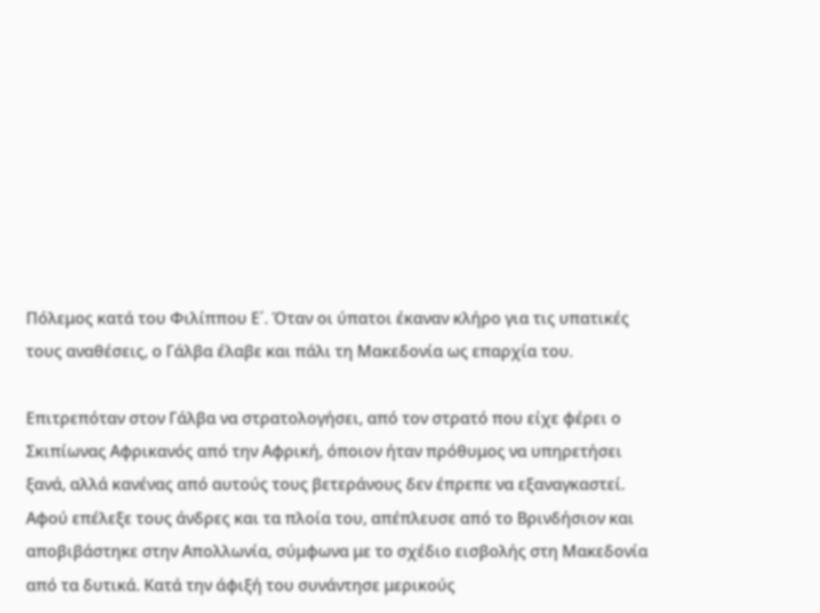Πόλεμος κατά του Φιλίππου Ε΄. Όταν οι ύπατοι έκαναν κλήρο για τις υπατικές τους αναθέσεις, ο Γάλβα έλαβε και πάλι τη Μακεδονία ως επαρχία του.

Επιτρεπόταν στον Γάλβα να στρατολογήσει, από τον στρατό που είχε φέρει ο Σκιπίωνας Αφρικανός από την Αφρική, όποιον ήταν πρόθυμος να υπηρετήσει ξανά, αλλά κανένας από αυτούς τους βετεράνους δεν έπρεπε να εξαναγκαστεί. Αφού επέλεξε τους άνδρες και τα πλοία του, απέπλευσε από το Βρινδήσιον και αποβιβάστηκε στην Απολλωνία, σύμφωνα με το σχέδιο εισβολής στη Μακεδονία από τα δυτικά. Κατά την άφιξή του συνάντησε μερικούς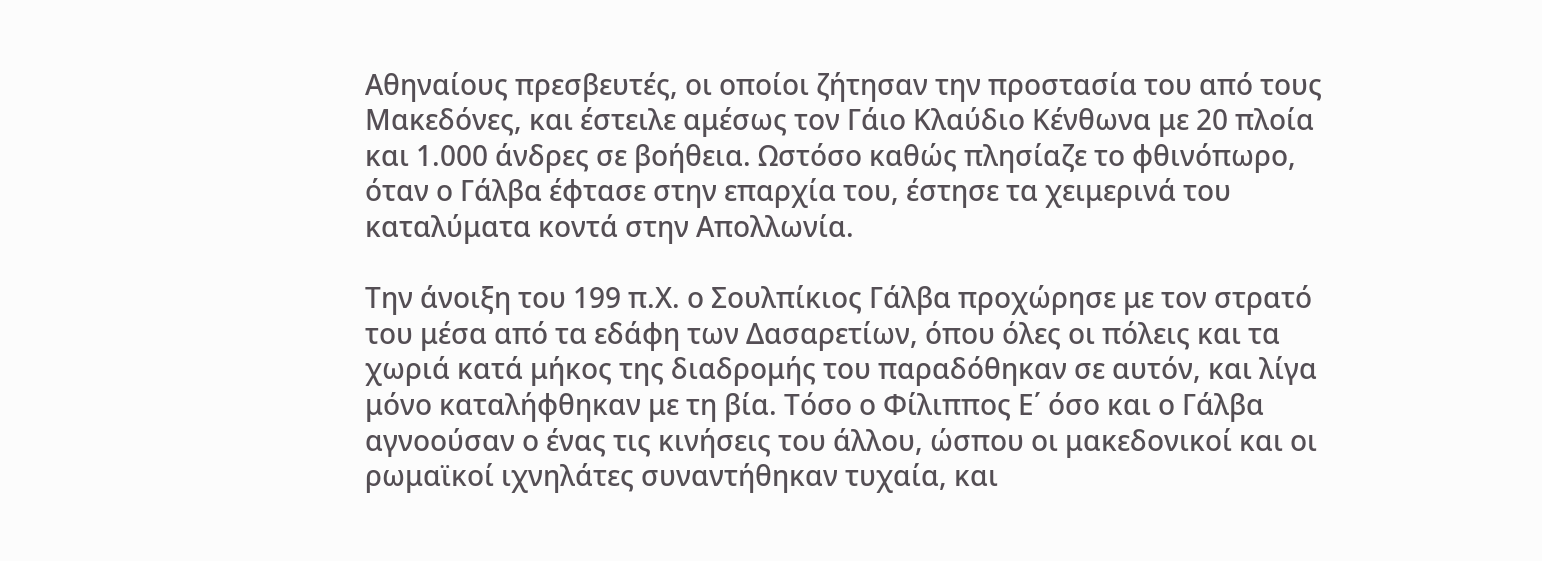Αθηναίους πρεσβευτές, οι οποίοι ζήτησαν την προστασία του από τους Μακεδόνες, και έστειλε αμέσως τον Γάιο Κλαύδιο Κένθωνα με 20 πλοία και 1.000 άνδρες σε βοήθεια. Ωστόσο καθώς πλησίαζε το φθινόπωρο, όταν ο Γάλβα έφτασε στην επαρχία του, έστησε τα χειμερινά του καταλύματα κοντά στην Απολλωνία.

Την άνοιξη του 199 π.Χ. ο Σουλπίκιος Γάλβα προχώρησε με τον στρατό του μέσα από τα εδάφη των Δασαρετίων, όπου όλες οι πόλεις και τα χωριά κατά μήκος της διαδρομής του παραδόθηκαν σε αυτόν, και λίγα μόνο καταλήφθηκαν με τη βία. Τόσο ο Φίλιππος Ε΄ όσο και ο Γάλβα αγνοούσαν ο ένας τις κινήσεις του άλλου, ώσπου οι μακεδονικοί και οι ρωμαϊκοί ιχνηλάτες συναντήθηκαν τυχαία, και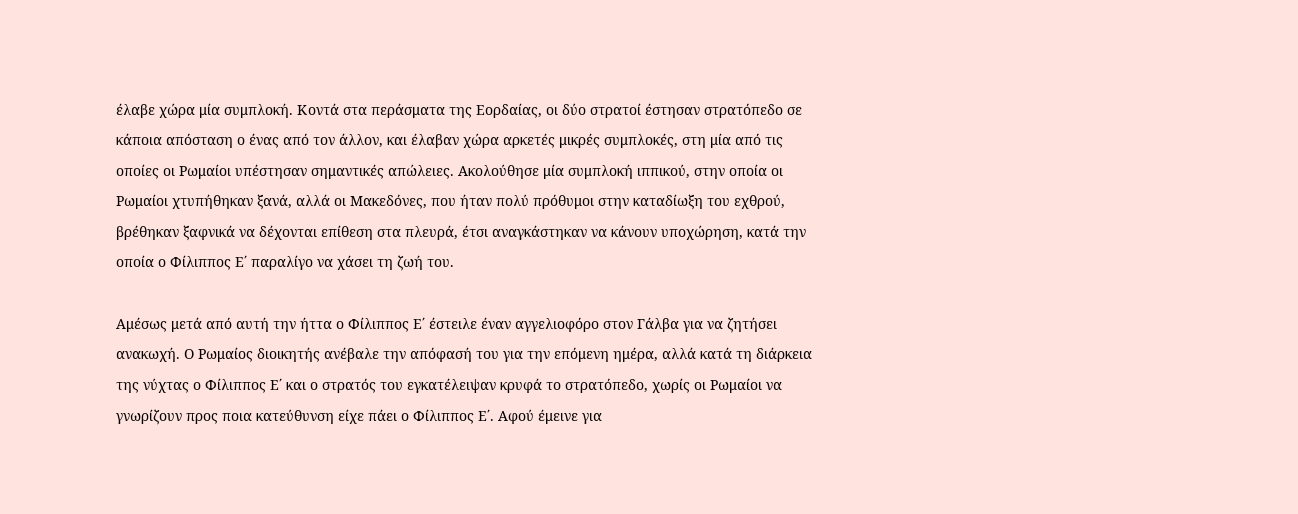έλαβε χώρα μία συμπλοκή. Κοντά στα περάσματα της Εορδαίας, οι δύο στρατοί έστησαν στρατόπεδο σε κάποια απόσταση ο ένας από τον άλλον, και έλαβαν χώρα αρκετές μικρές συμπλοκές, στη μία από τις οποίες οι Ρωμαίοι υπέστησαν σημαντικές απώλειες. Ακολούθησε μία συμπλοκή ιππικού, στην οποία οι Ρωμαίοι χτυπήθηκαν ξανά, αλλά οι Μακεδόνες, που ήταν πολύ πρόθυμοι στην καταδίωξη του εχθρού, βρέθηκαν ξαφνικά να δέχονται επίθεση στα πλευρά, έτσι αναγκάστηκαν να κάνουν υποχώρηση, κατά την οποία ο Φίλιππος Ε΄ παραλίγο να χάσει τη ζωή του.

Αμέσως μετά από αυτή την ήττα ο Φίλιππος Ε΄ έστειλε έναν αγγελιοφόρο στον Γάλβα για να ζητήσει ανακωχή. Ο Ρωμαίος διοικητής ανέβαλε την απόφασή του για την επόμενη ημέρα, αλλά κατά τη διάρκεια της νύχτας ο Φίλιππος Ε΄ και ο στρατός του εγκατέλειψαν κρυφά το στρατόπεδο, χωρίς οι Ρωμαίοι να γνωρίζουν προς ποια κατεύθυνση είχε πάει ο Φίλιππος Ε΄. Αφού έμεινε για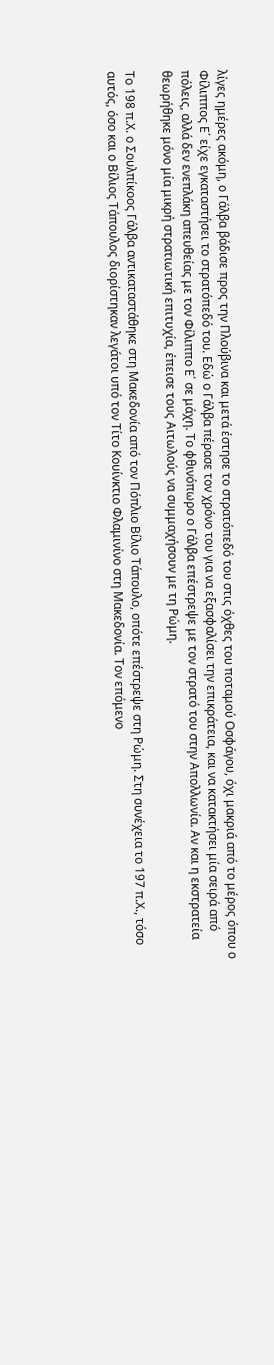λίγες ημέρες ακόμη, ο Γάλβα βάδισε προς την Πλούβινα και μετά έστησε το στρατόπεδό του στις όχθες του ποταμού Οσφάγου, όχι μακριά από το μέρος όπου ο Φίλιππος Ε΄ είχε εγκαταστήσει το στρατόπεδό του. Εδώ ο Γάλβα πέρασε τον χρόνο του για να εξασφαλίσει την επικράτεια, και να κατακτήσει μία σειρά από πόλεις, αλλά δεν ενεπλάκη απευθείας με τον Φίλιππο Ε΄ σε μάχη. Το φθινόπωρο ο Γάλβα επέστρεψε με τον στρατό του στην Απολλωνία. Αν και η εκστρατεία θεωρήθηκε μόνο μία μικρή στρατιωτική επιτυχία, έπεισε τους Αιτωλούς να συμμαχήσουν με τη Ρώμη.

Το 198 π.Χ. ο Σουλπίκοος Γάλβα αντικαταστάθηκε στη Μακεδονία από τον Πόπλιο Βίλιο Τάπουλο, οπότε επέστρεψε στη Ρώμη. Στη συνέχεια το 197 π.Χ., τόσο αυτός, όσο και ο Βίλιος Τάπουλος διορίστηκαν λεγάτοι υπό τον Τίτο Κουίνκτιο Φλαμινίνο στη Μακεδονία. Τον επόμενο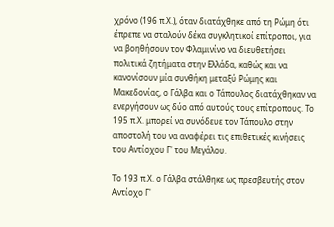χρόνο (196 π.Χ.), όταν διατάχθηκε από τη Ρώμη ότι έπρεπε να σταλούν δέκα συγκλητικοί επίτροποι, για να βοηθήσουν τον Φλαμινίνο να διευθετήσει πολιτικά ζητήματα στην Ελλάδα, καθώς και να κανονίσουν μία συνθήκη μεταξύ Ρώμης και Μακεδονίας, ο Γάλβα και ο Tάπουλος διατάχθηκαν να ενεργήσουν ως δύο από αυτούς τους επίτροπους. Το 195 π.Χ. μπορεί να συνόδευε τον Τάπουλο στην αποστολή του να αναφέρει τις επιθετικές κινήσεις του Αντίοχου Γ' του Μεγάλου.

Το 193 π.Χ. ο Γάλβα στάλθηκε ως πρεσβευτής στον Αντίοχο Γ'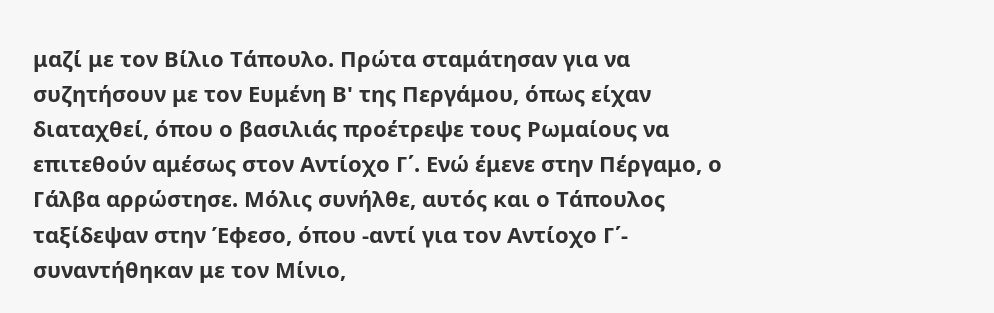μαζί με τον Βίλιο Τάπουλο. Πρώτα σταμάτησαν για να συζητήσουν με τον Ευμένη Β' της Περγάμου, όπως είχαν διαταχθεί, όπου ο βασιλιάς προέτρεψε τους Ρωμαίους να επιτεθούν αμέσως στον Αντίοχο Γ΄. Ενώ έμενε στην Πέργαμο, ο Γάλβα αρρώστησε. Μόλις συνήλθε, αυτός και ο Τάπουλος ταξίδεψαν στην Έφεσο, όπου -αντί για τον Αντίοχο Γ΄- συναντήθηκαν με τον Μίνιο,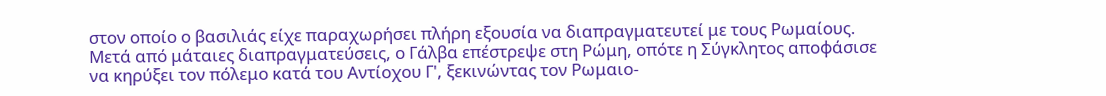στον οποίο ο βασιλιάς είχε παραχωρήσει πλήρη εξουσία να διαπραγματευτεί με τους Ρωμαίους. Μετά από μάταιες διαπραγματεύσεις, ο Γάλβα επέστρεψε στη Ρώμη, οπότε η Σύγκλητος αποφάσισε να κηρύξει τον πόλεμο κατά του Αντίοχου Γ', ξεκινώντας τον Ρωμαιο-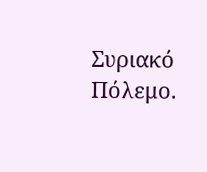Συριακό Πόλεμο.